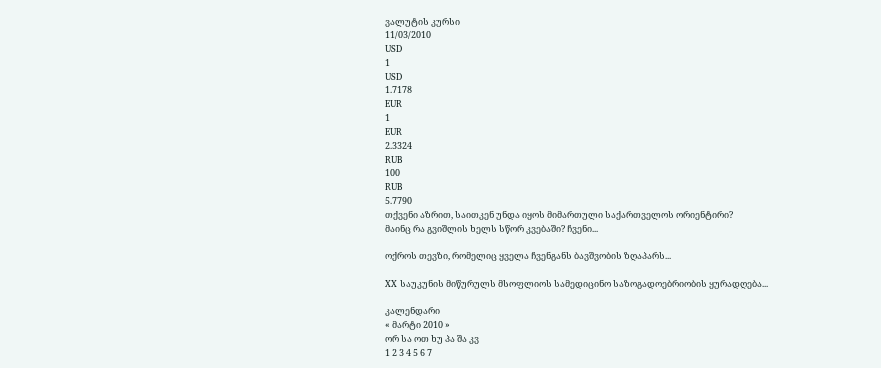ვალუტის კურსი
11/03/2010
USD
1
USD
1.7178
EUR
1
EUR
2.3324
RUB
100
RUB
5.7790
თქვენი აზრით, საითკენ უნდა იყოს მიმართული საქართველოს ორიენტირი?
მაინც რა გვიშლის ხელს სწორ კვებაში? ჩვენი...

ოქროს თევზი, რომელიც ყველა ჩვენგანს ბავშვობის ზღაპარს...

XX საუკუნის მიწურულს მსოფლიოს სამედიცინო საზოგადოებრიობის ყურადღება...

კალენდარი
« მარტი 2010 »
ორ სა ოთ ხუ პა შა კვ
1 2 3 4 5 6 7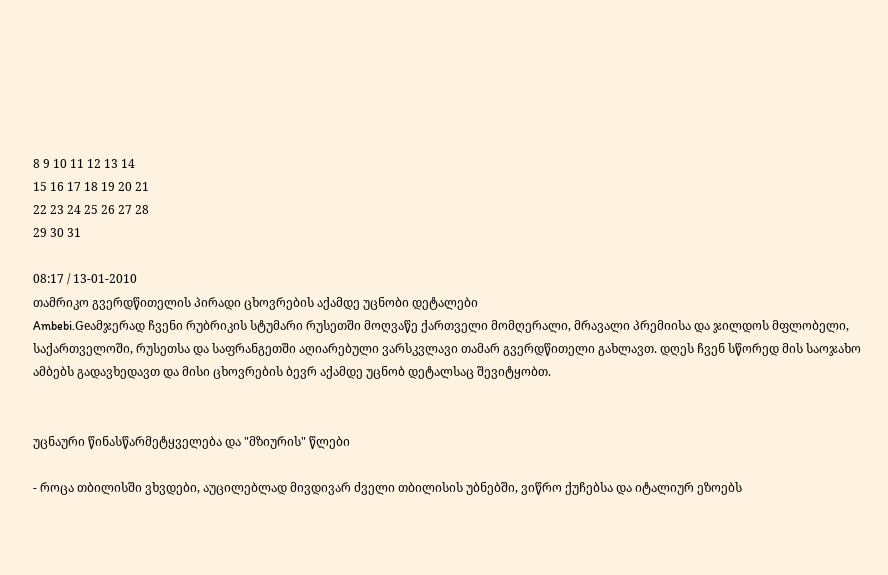8 9 10 11 12 13 14
15 16 17 18 19 20 21
22 23 24 25 26 27 28
29 30 31

08:17 / 13-01-2010
თამრიკო გვერდწითელის პირადი ცხოვრების აქამდე უცნობი დეტალები
Ambebi.Geამჯერად ჩვენი რუბრიკის სტუმარი რუსეთში მოღვაწე ქართველი მომღერალი, მრავალი პრემიისა და ჯილდოს მფლობელი, საქართველოში, რუსეთსა და საფრანგეთში აღიარებული ვარსკვლავი თამარ გვერდწითელი გახლავთ. დღეს ჩვენ სწორედ მის საოჯახო ამბებს გადავხედავთ და მისი ცხოვრების ბევრ აქამდე უცნობ დეტალსაც შევიტყობთ.


უცნაური წინასწარმეტყველება და "მზიურის" წლები

- როცა თბილისში ვხვდები, აუცილებლად მივდივარ ძველი თბილისის უბნებში, ვიწრო ქუჩებსა და იტალიურ ეზოებს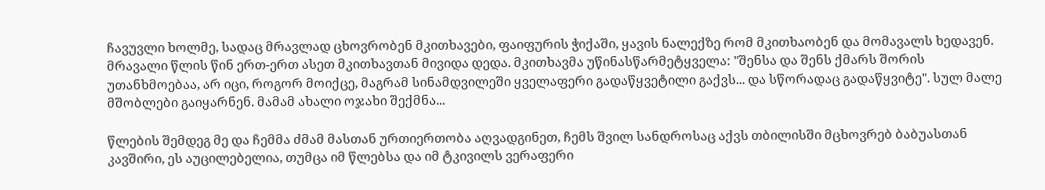ჩავუვლი ხოლმე, სადაც მრავლად ცხოვრობენ მკითხავები, ფაიფურის ჭიქაში, ყავის ნალექზე რომ მკითხაობენ და მომავალს ხედავენ. მრავალი წლის წინ ერთ-ერთ ასეთ მკითხავთან მივიდა დედა. მკითხავმა უწინასწარმეტყველა: "შენსა და შენს ქმარს შორის უთანხმოებაა, არ იცი, როგორ მოიქცე, მაგრამ სინამდვილეში ყველაფერი გადაწყვეტილი გაქვს... და სწორადაც გადაწყვიტე". სულ მალე მშობლები გაიყარნენ. მამამ ახალი ოჯახი შექმნა...

წლების შემდეგ მე და ჩემმა ძმამ მასთან ურთიერთობა აღვადგინეთ, ჩემს შვილ სანდროსაც აქვს თბილისში მცხოვრებ ბაბუასთან კავშირი, ეს აუცილებელია, თუმცა იმ წლებსა და იმ ტკივილს ვერაფერი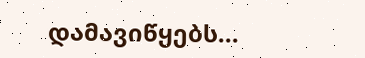დამავიწყებს...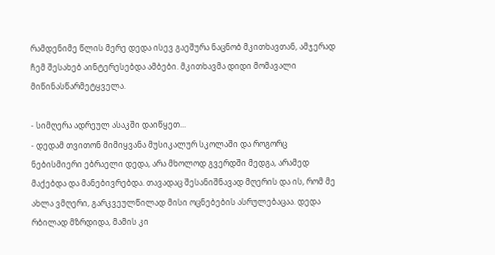რამდენიმე წლის მერე დედა ისევ გაეშურა ნაცნობ მკითხავთან, ამჯერად ჩემ შესახებ აინტერესებდა ამბები. მკითხავმა დიდი მომავალი მიწინასწარმეტყველა.

- სიმღერა ადრეულ ასაკში დაიწყეთ...
- დედამ თვითონ მიმიყვანა მუსიკალურ სკოლაში და როგორც ნებისმიერი ებრაელი დედა, არა მხოლოდ გვერდში მედგა, არამედ მაქებდა და მანებივრებდა. თავადაც შესანიშნავად მღერის და ის, რომ მე ახლა ვმღერი, გარკვეულწილად მისი ოცნებების ასრულებაცაა. დედა რბილად მზრდიდა, მამის კი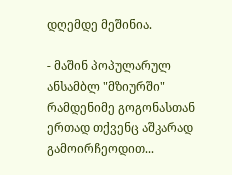დღემდე მეშინია.

- მაშინ პოპულარულ ანსამბლ "მზიურში" რამდენიმე გოგონასთან ერთად თქვენც აშკარად გამოირჩეოდით...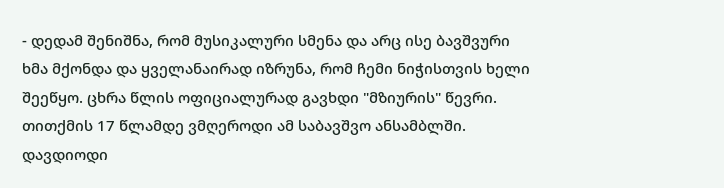- დედამ შენიშნა, რომ მუსიკალური სმენა და არც ისე ბავშვური ხმა მქონდა და ყველანაირად იზრუნა, რომ ჩემი ნიჭისთვის ხელი შეეწყო. ცხრა წლის ოფიციალურად გავხდი "მზიურის" წევრი. თითქმის 17 წლამდე ვმღეროდი ამ საბავშვო ანსამბლში. დავდიოდი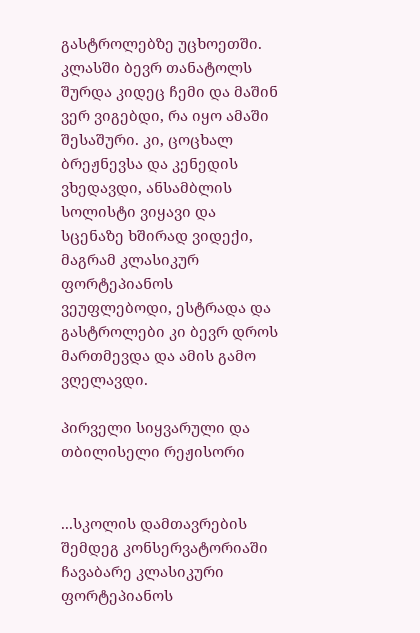გასტროლებზე უცხოეთში. კლასში ბევრ თანატოლს შურდა კიდეც ჩემი და მაშინ ვერ ვიგებდი, რა იყო ამაში შესაშური. კი, ცოცხალ ბრეჟნევსა და კენედის ვხედავდი, ანსამბლის სოლისტი ვიყავი და სცენაზე ხშირად ვიდექი, მაგრამ კლასიკურ ფორტეპიანოს ვეუფლებოდი, ესტრადა და გასტროლები კი ბევრ დროს მართმევდა და ამის გამო ვღელავდი.

პირველი სიყვარული და თბილისელი რეჟისორი


...სკოლის დამთავრების შემდეგ კონსერვატორიაში ჩავაბარე კლასიკური ფორტეპიანოს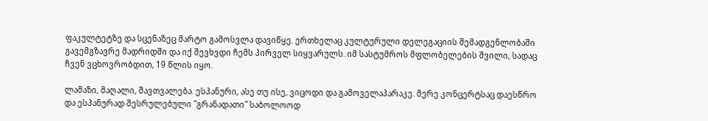ფაკულტეტზე და სცენაზეც მარტო გამოსვლა დავიწყე. ერთხელაც კულტურული დელეგაციის შემადგენლობაში გავემგზავრე მადრიდში და იქ შევხვდი ჩემს პირველ სიყვარულს. იმ სასტუმროს მფლობელების შვილი, სადაც ჩვენ ვცხოვრობდით, 19 წლის იყო.

ლამაზი, მაღალი, შავთვალება. ესპანური, ასე თუ ისე, ვიცოდი და გამოველაპარაკე. მერე კონცერტსაც დაესწრო და ესპანურად შესრულებული "გრანადათი" საბოლოოდ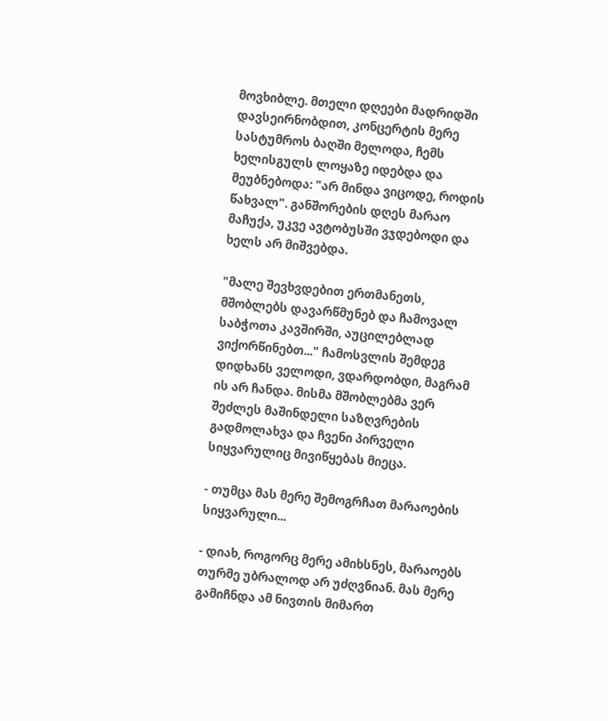მოვხიბლე. მთელი დღეები მადრიდში დავსეირნობდით, კონცერტის მერე სასტუმროს ბაღში მელოდა, ჩემს ხელისგულს ლოყაზე იდებდა და მეუბნებოდა: "არ მინდა ვიცოდე, როდის წახვალ". განშორების დღეს მარაო მაჩუქა, უკვე ავტობუსში ვჯდებოდი და ხელს არ მიშვებდა.

"მალე შევხვდებით ერთმანეთს, მშობლებს დავარწმუნებ და ჩამოვალ საბჭოთა კავშირში, აუცილებლად ვიქორწინებთ..." ჩამოსვლის შემდეგ დიდხანს ველოდი, ვდარდობდი, მაგრამ ის არ ჩანდა. მისმა მშობლებმა ვერ შეძლეს მაშინდელი საზღვრების გადმოლახვა და ჩვენი პირველი სიყვარულიც მივიწყებას მიეცა.

- თუმცა მას მერე შემოგრჩათ მარაოების სიყვარული...

- დიახ, როგორც მერე ამიხსნეს, მარაოებს თურმე უბრალოდ არ უძღვნიან. მას მერე გამიჩნდა ამ ნივთის მიმართ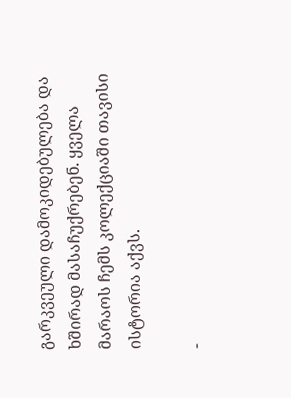გარკვეული დამოკიდებულება და ხშირად მასაჩუქრებენ. ყველა მარაოს ჩემს კოლექციაში თავისი ისტორია აქვს.

-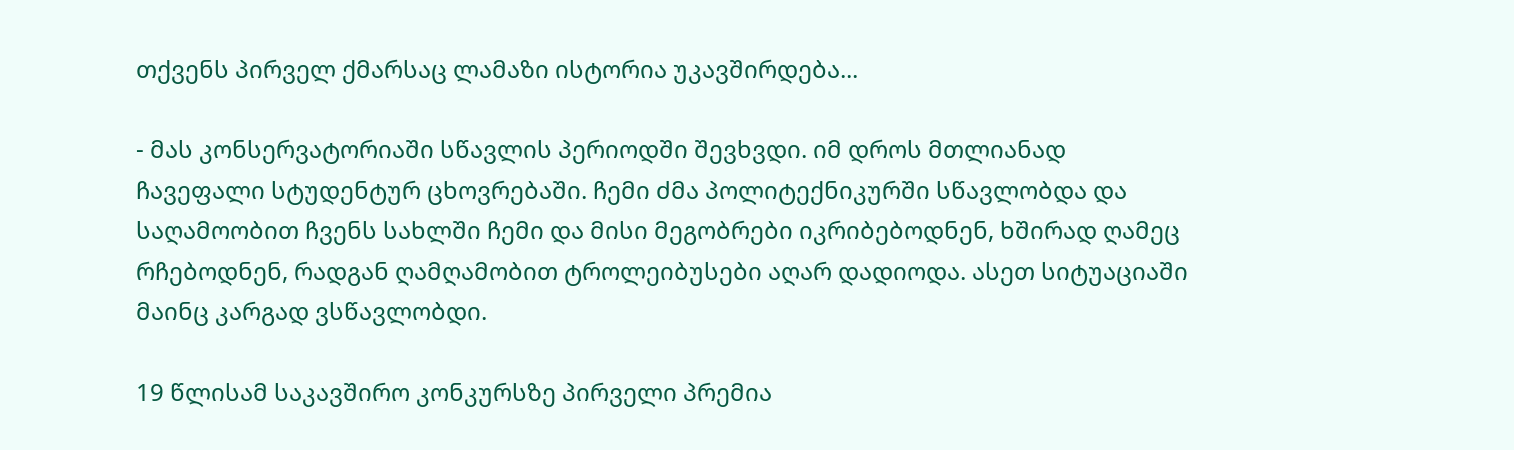თქვენს პირველ ქმარსაც ლამაზი ისტორია უკავშირდება...

- მას კონსერვატორიაში სწავლის პერიოდში შევხვდი. იმ დროს მთლიანად ჩავეფალი სტუდენტურ ცხოვრებაში. ჩემი ძმა პოლიტექნიკურში სწავლობდა და საღამოობით ჩვენს სახლში ჩემი და მისი მეგობრები იკრიბებოდნენ, ხშირად ღამეც რჩებოდნენ, რადგან ღამღამობით ტროლეიბუსები აღარ დადიოდა. ასეთ სიტუაციაში მაინც კარგად ვსწავლობდი.

19 წლისამ საკავშირო კონკურსზე პირველი პრემია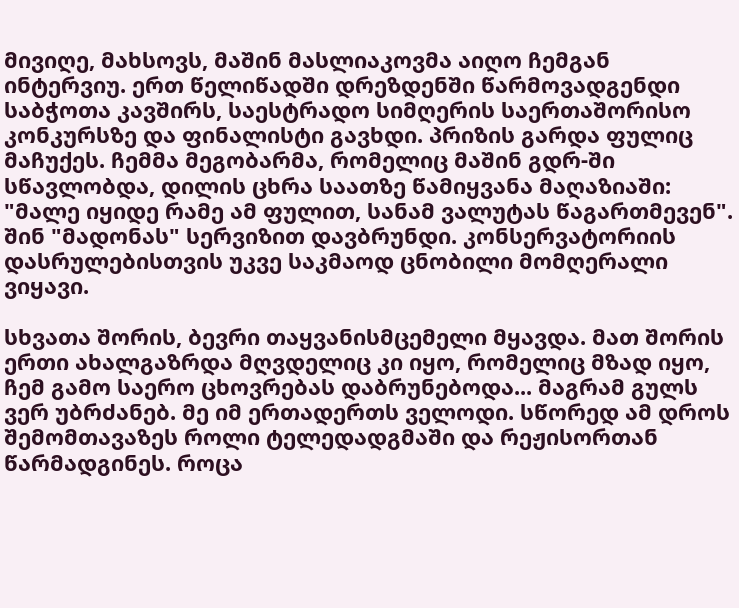მივიღე, მახსოვს, მაშინ მასლიაკოვმა აიღო ჩემგან ინტერვიუ. ერთ წელიწადში დრეზდენში წარმოვადგენდი საბჭოთა კავშირს, საესტრადო სიმღერის საერთაშორისო კონკურსზე და ფინალისტი გავხდი. პრიზის გარდა ფულიც მაჩუქეს. ჩემმა მეგობარმა, რომელიც მაშინ გდრ-ში სწავლობდა, დილის ცხრა საათზე წამიყვანა მაღაზიაში: "მალე იყიდე რამე ამ ფულით, სანამ ვალუტას წაგართმევენ". შინ "მადონას" სერვიზით დავბრუნდი. კონსერვატორიის დასრულებისთვის უკვე საკმაოდ ცნობილი მომღერალი ვიყავი.

სხვათა შორის, ბევრი თაყვანისმცემელი მყავდა. მათ შორის ერთი ახალგაზრდა მღვდელიც კი იყო, რომელიც მზად იყო, ჩემ გამო საერო ცხოვრებას დაბრუნებოდა... მაგრამ გულს ვერ უბრძანებ. მე იმ ერთადერთს ველოდი. სწორედ ამ დროს შემომთავაზეს როლი ტელედადგმაში და რეჟისორთან წარმადგინეს. როცა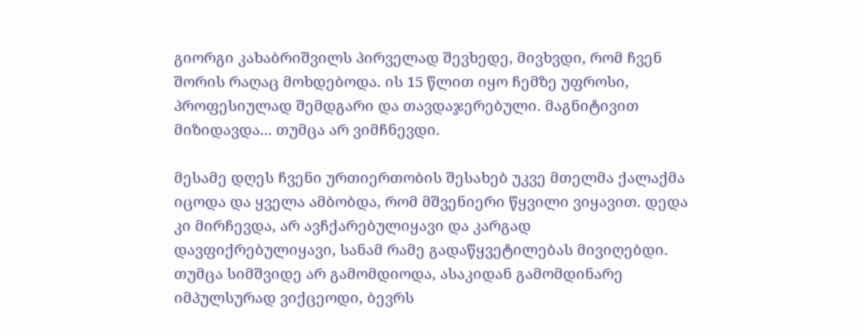გიორგი კახაბრიშვილს პირველად შევხედე, მივხვდი, რომ ჩვენ შორის რაღაც მოხდებოდა. ის 15 წლით იყო ჩემზე უფროსი, პროფესიულად შემდგარი და თავდაჯერებული. მაგნიტივით მიზიდავდა... თუმცა არ ვიმჩნევდი.

მესამე დღეს ჩვენი ურთიერთობის შესახებ უკვე მთელმა ქალაქმა იცოდა და ყველა ამბობდა, რომ მშვენიერი წყვილი ვიყავით. დედა კი მირჩევდა, არ ავჩქარებულიყავი და კარგად დავფიქრებულიყავი, სანამ რამე გადაწყვეტილებას მივიღებდი. თუმცა სიმშვიდე არ გამომდიოდა, ასაკიდან გამომდინარე იმპულსურად ვიქცეოდი, ბევრს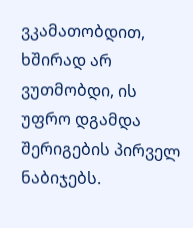ვკამათობდით, ხშირად არ ვუთმობდი, ის უფრო დგამდა შერიგების პირველ ნაბიჯებს.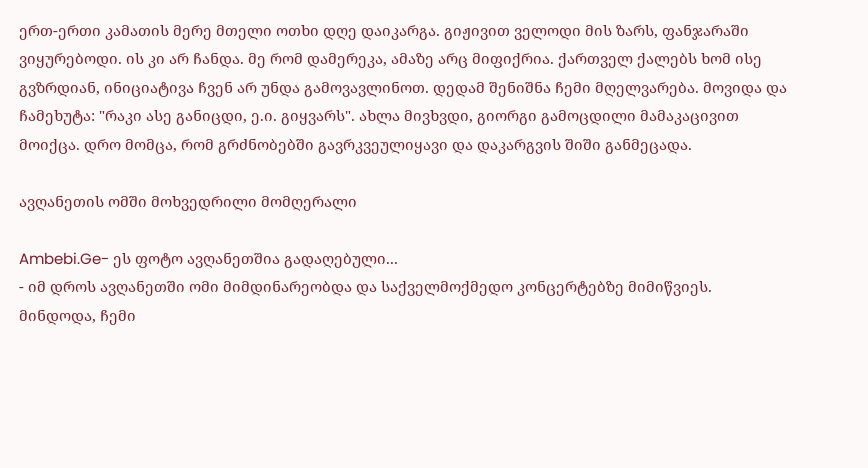ერთ-ერთი კამათის მერე მთელი ოთხი დღე დაიკარგა. გიჟივით ველოდი მის ზარს, ფანჯარაში ვიყურებოდი. ის კი არ ჩანდა. მე რომ დამერეკა, ამაზე არც მიფიქრია. ქართველ ქალებს ხომ ისე გვზრდიან, ინიციატივა ჩვენ არ უნდა გამოვავლინოთ. დედამ შენიშნა ჩემი მღელვარება. მოვიდა და ჩამეხუტა: "რაკი ასე განიცდი, ე.ი. გიყვარს". ახლა მივხვდი, გიორგი გამოცდილი მამაკაცივით მოიქცა. დრო მომცა, რომ გრძნობებში გავრკვეულიყავი და დაკარგვის შიში განმეცადა.

ავღანეთის ომში მოხვედრილი მომღერალი

Ambebi.Ge- ეს ფოტო ავღანეთშია გადაღებული...
- იმ დროს ავღანეთში ომი მიმდინარეობდა და საქველმოქმედო კონცერტებზე მიმიწვიეს. მინდოდა, ჩემი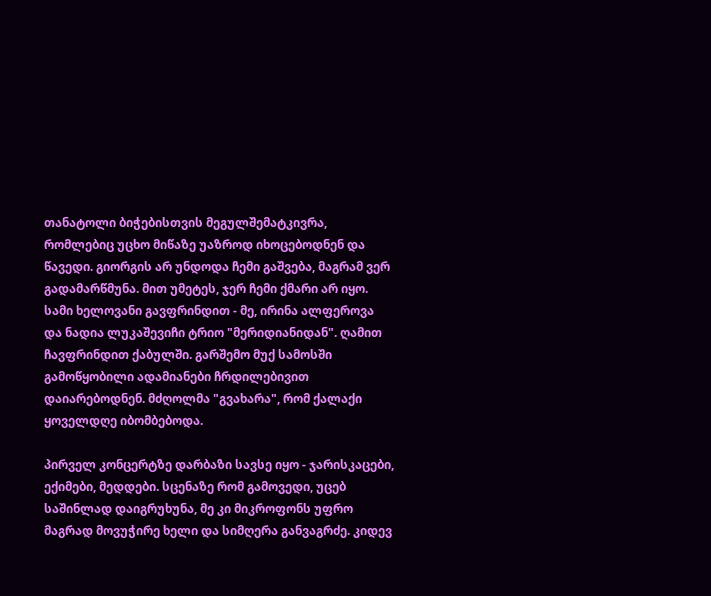თანატოლი ბიჭებისთვის მეგულშემატკივრა, რომლებიც უცხო მიწაზე უაზროდ იხოცებოდნენ და წავედი. გიორგის არ უნდოდა ჩემი გაშვება, მაგრამ ვერ გადამარწმუნა. მით უმეტეს, ჯერ ჩემი ქმარი არ იყო. სამი ხელოვანი გავფრინდით - მე, ირინა ალფეროვა და ნადია ლუკაშევიჩი ტრიო "მერიდიანიდან". ღამით ჩავფრინდით ქაბულში. გარშემო მუქ სამოსში გამოწყობილი ადამიანები ჩრდილებივით დაიარებოდნენ. მძღოლმა "გვახარა", რომ ქალაქი ყოველდღე იბომბებოდა.

პირველ კონცერტზე დარბაზი სავსე იყო - ჯარისკაცები, ექიმები, მედდები. სცენაზე რომ გამოვედი, უცებ საშინლად დაიგრუხუნა, მე კი მიკროფონს უფრო მაგრად მოვუჭირე ხელი და სიმღერა განვაგრძე. კიდევ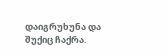დაიგრუხუნა და შუქიც ჩაქრა.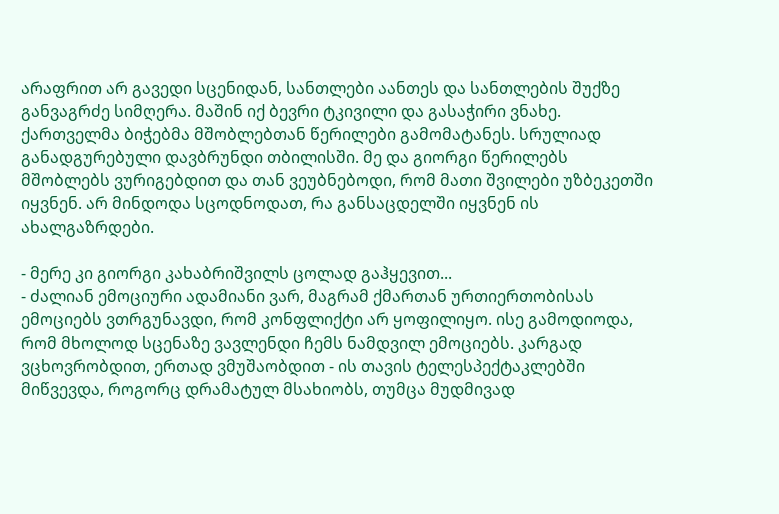არაფრით არ გავედი სცენიდან, სანთლები აანთეს და სანთლების შუქზე განვაგრძე სიმღერა. მაშინ იქ ბევრი ტკივილი და გასაჭირი ვნახე. ქართველმა ბიჭებმა მშობლებთან წერილები გამომატანეს. სრულიად განადგურებული დავბრუნდი თბილისში. მე და გიორგი წერილებს მშობლებს ვურიგებდით და თან ვეუბნებოდი, რომ მათი შვილები უზბეკეთში იყვნენ. არ მინდოდა სცოდნოდათ, რა განსაცდელში იყვნენ ის ახალგაზრდები.

- მერე კი გიორგი კახაბრიშვილს ცოლად გაჰყევით...
- ძალიან ემოციური ადამიანი ვარ, მაგრამ ქმართან ურთიერთობისას ემოციებს ვთრგუნავდი, რომ კონფლიქტი არ ყოფილიყო. ისე გამოდიოდა, რომ მხოლოდ სცენაზე ვავლენდი ჩემს ნამდვილ ემოციებს. კარგად ვცხოვრობდით, ერთად ვმუშაობდით - ის თავის ტელესპექტაკლებში მიწვევდა, როგორც დრამატულ მსახიობს, თუმცა მუდმივად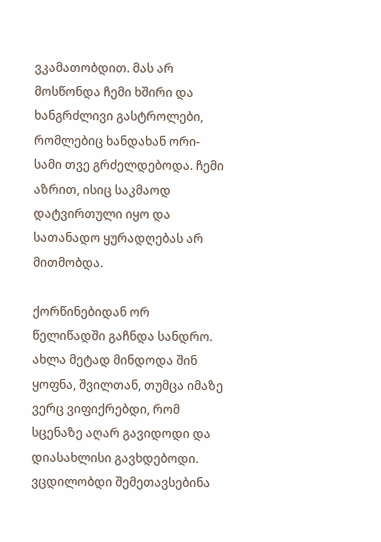ვკამათობდით. მას არ მოსწონდა ჩემი ხშირი და ხანგრძლივი გასტროლები, რომლებიც ხანდახან ორი-სამი თვე გრძელდებოდა. ჩემი აზრით, ისიც საკმაოდ დატვირთული იყო და სათანადო ყურადღებას არ მითმობდა.

ქორწინებიდან ორ წელიწადში გაჩნდა სანდრო. ახლა მეტად მინდოდა შინ ყოფნა, შვილთან, თუმცა იმაზე ვერც ვიფიქრებდი, რომ სცენაზე აღარ გავიდოდი და დიასახლისი გავხდებოდი. ვცდილობდი შემეთავსებინა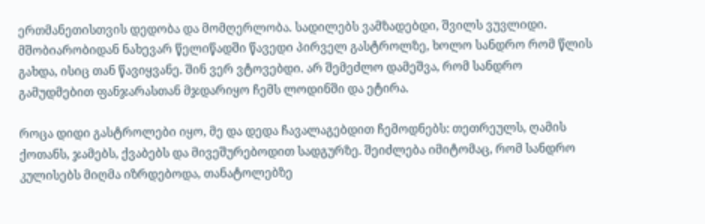ერთმანეთისთვის დედობა და მომღერლობა. სადილებს ვამზადებდი, შვილს ვუვლიდი. მშობიარობიდან ნახევარ წელიწადში წავედი პირველ გასტროლზე, ხოლო სანდრო რომ წლის გახდა, ისიც თან წავიყვანე. შინ ვერ ვტოვებდი. არ შემეძლო დამეშვა, რომ სანდრო გამუდმებით ფანჯარასთან მჯდარიყო ჩემს ლოდინში და ეტირა.

როცა დიდი გასტროლები იყო, მე და დედა ჩავალაგებდით ჩემოდნებს: თეთრეულს, ღამის ქოთანს, ჯამებს, ქვაბებს და მივეშურებოდით სადგურზე. შეიძლება იმიტომაც, რომ სანდრო კულისებს მიღმა იზრდებოდა, თანატოლებზე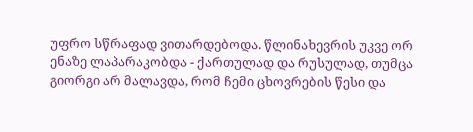უფრო სწრაფად ვითარდებოდა. წლინახევრის უკვე ორ ენაზე ლაპარაკობდა - ქართულად და რუსულად, თუმცა გიორგი არ მალავდა, რომ ჩემი ცხოვრების წესი და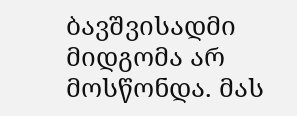ბავშვისადმი მიდგომა არ მოსწონდა. მას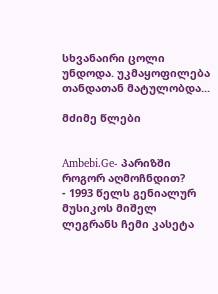სხვანაირი ცოლი უნდოდა. უკმაყოფილება თანდათან მატულობდა...

მძიმე წლები


Ambebi.Ge- პარიზში როგორ აღმოჩნდით?
- 1993 წელს გენიალურ მუსიკოს მიშელ ლეგრანს ჩემი კასეტა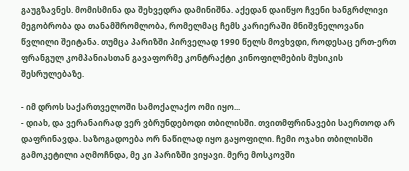გაუგზავნეს. მომისმინა და შეხვედრა დამინიშნა. აქედან დაიწყო ჩვენი ხანგრძლივი მეგობრობა და თანამშრომლობა, რომელმაც ჩემს კარიერაში მნიშვნელოვანი წვლილი შეიტანა. თუმცა პარიზში პირველად 1990 წელს მოვხვდი, როდესაც ერთ-ერთ ფრანგულ კომპანიასთან გავაფორმე კონტრაქტი კინოფილმების მუსიკის შესრულებაზე.

- იმ დროს საქართველოში სამოქალაქო ომი იყო...
- დიახ, და ვერანაირად ვერ ვბრუნდებოდი თბილისში. თვითმფრინავები საერთოდ არ დაფრინავდა. საზოგადოება ორ ნაწილად იყო გაყოფილი. ჩემი ოჯახი თბილისში გამოკეტილი აღმოჩნდა, მე კი პარიზში ვიყავი. მერე მოსკოვში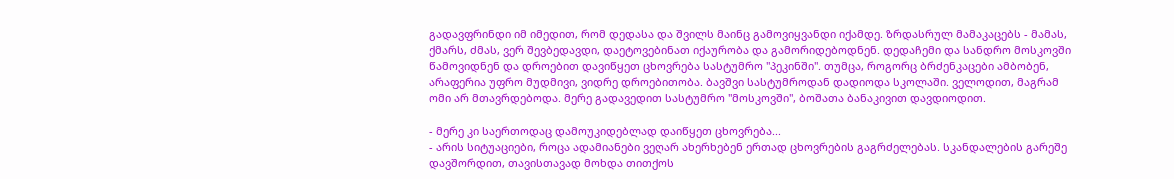გადავფრინდი იმ იმედით, რომ დედასა და შვილს მაინც გამოვიყვანდი იქამდე. ზრდასრულ მამაკაცებს - მამას, ქმარს, ძმას, ვერ შევბედავდი, დაეტოვებინათ იქაურობა და გამორიდებოდნენ. დედაჩემი და სანდრო მოსკოვში წამოვიდნენ და დროებით დავიწყეთ ცხოვრება სასტუმრო "პეკინში". თუმცა, როგორც ბრძენკაცები ამბობენ, არაფერია უფრო მუდმივი, ვიდრე დროებითობა. ბავშვი სასტუმროდან დადიოდა სკოლაში. ველოდით, მაგრამ ომი არ მთავრდებოდა. მერე გადავედით სასტუმრო "მოსკოვში", ბოშათა ბანაკივით დავდიოდით.

- მერე კი საერთოდაც დამოუკიდებლად დაიწყეთ ცხოვრება...
- არის სიტუაციები, როცა ადამიანები ვეღარ ახერხებენ ერთად ცხოვრების გაგრძელებას. სკანდალების გარეშე დავშორდით, თავისთავად მოხდა თითქოს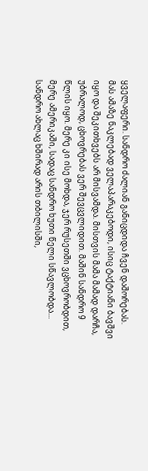ყველაფერი. სანდრო ძალიან განიცდიდა ჩვენ დაშორებას. მას ამაზე ნაკლებად ველაპარაკებოდი, ისიც ტაქტიანი ბავშვი იყო და შეკითხვებს არ მისვამდა. მისთვის მამა მამად დარჩა, უბრალოდ, ცხოვრებას ვერ შევცვლიდით. მაშინ სანდრო 9 წლის იყო. მერე კი ისე მოხდა, ჯერ რუსეთში ვცხოვრობდით, მერე ამერიკაში, სადაც სანდრო ხუთი წელი სწავლობდა... სანდრო ახლაც ხშირად არის თბილისში,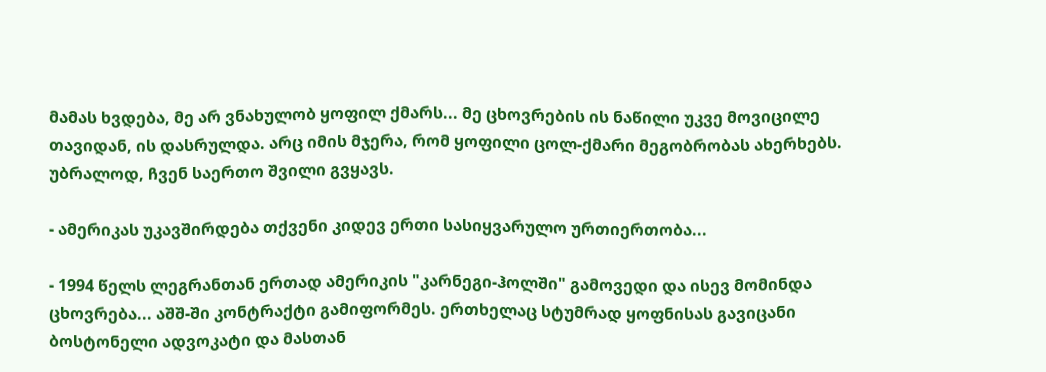მამას ხვდება, მე არ ვნახულობ ყოფილ ქმარს... მე ცხოვრების ის ნაწილი უკვე მოვიცილე თავიდან, ის დასრულდა. არც იმის მჯერა, რომ ყოფილი ცოლ-ქმარი მეგობრობას ახერხებს. უბრალოდ, ჩვენ საერთო შვილი გვყავს.

- ამერიკას უკავშირდება თქვენი კიდევ ერთი სასიყვარულო ურთიერთობა...

- 1994 წელს ლეგრანთან ერთად ამერიკის "კარნეგი-ჰოლში" გამოვედი და ისევ მომინდა ცხოვრება... აშშ-ში კონტრაქტი გამიფორმეს. ერთხელაც სტუმრად ყოფნისას გავიცანი ბოსტონელი ადვოკატი და მასთან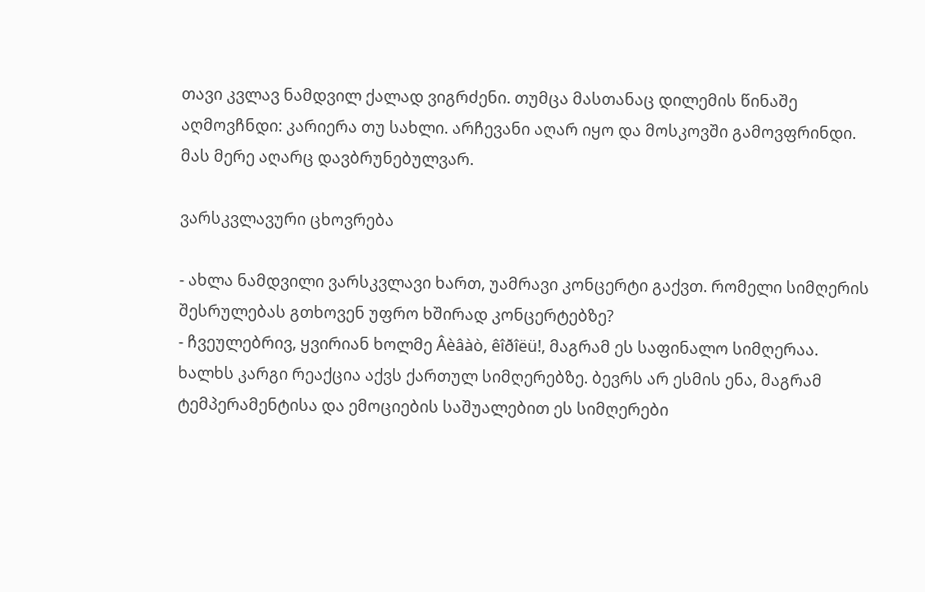თავი კვლავ ნამდვილ ქალად ვიგრძენი. თუმცა მასთანაც დილემის წინაშე აღმოვჩნდი: კარიერა თუ სახლი. არჩევანი აღარ იყო და მოსკოვში გამოვფრინდი. მას მერე აღარც დავბრუნებულვარ.

ვარსკვლავური ცხოვრება

- ახლა ნამდვილი ვარსკვლავი ხართ, უამრავი კონცერტი გაქვთ. რომელი სიმღერის შესრულებას გთხოვენ უფრო ხშირად კონცერტებზე?
- ჩვეულებრივ, ყვირიან ხოლმე Âèâàò, êîðîëü!, მაგრამ ეს საფინალო სიმღერაა. ხალხს კარგი რეაქცია აქვს ქართულ სიმღერებზე. ბევრს არ ესმის ენა, მაგრამ ტემპერამენტისა და ემოციების საშუალებით ეს სიმღერები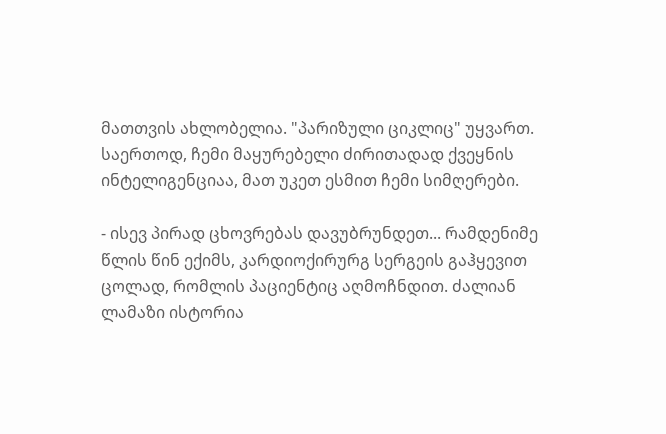მათთვის ახლობელია. "პარიზული ციკლიც" უყვართ. საერთოდ, ჩემი მაყურებელი ძირითადად ქვეყნის ინტელიგენციაა, მათ უკეთ ესმით ჩემი სიმღერები.

- ისევ პირად ცხოვრებას დავუბრუნდეთ... რამდენიმე წლის წინ ექიმს, კარდიოქირურგ სერგეის გაჰყევით ცოლად, რომლის პაციენტიც აღმოჩნდით. ძალიან ლამაზი ისტორია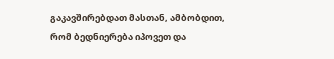გაკავშირებდათ მასთან, ამბობდით, რომ ბედნიერება იპოვეთ და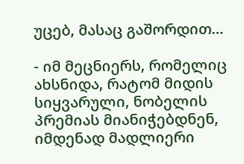უცებ, მასაც გაშორდით...

- იმ მეცნიერს, რომელიც ახსნიდა, რატომ მიდის სიყვარული, ნობელის პრემიას მიანიჭებდნენ, იმდენად მადლიერი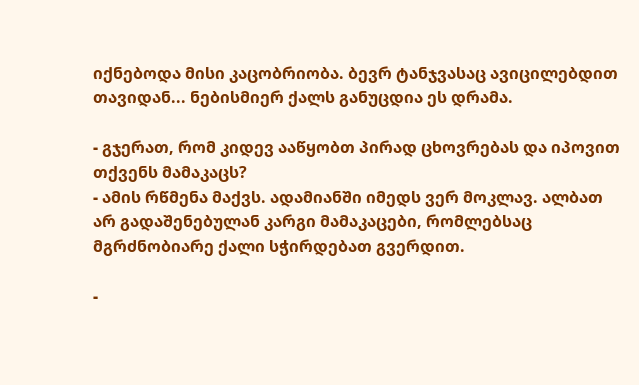იქნებოდა მისი კაცობრიობა. ბევრ ტანჯვასაც ავიცილებდით თავიდან... ნებისმიერ ქალს განუცდია ეს დრამა.

- გჯერათ, რომ კიდევ ააწყობთ პირად ცხოვრებას და იპოვით თქვენს მამაკაცს?
- ამის რწმენა მაქვს. ადამიანში იმედს ვერ მოკლავ. ალბათ არ გადაშენებულან კარგი მამაკაცები, რომლებსაც მგრძნობიარე ქალი სჭირდებათ გვერდით.

-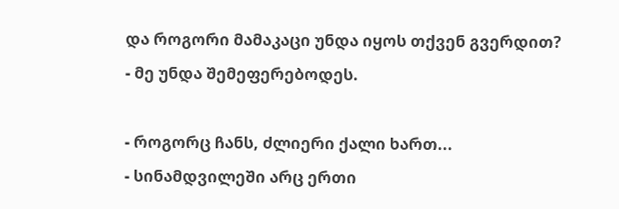და როგორი მამაკაცი უნდა იყოს თქვენ გვერდით?
- მე უნდა შემეფერებოდეს.

- როგორც ჩანს, ძლიერი ქალი ხართ...
- სინამდვილეში არც ერთი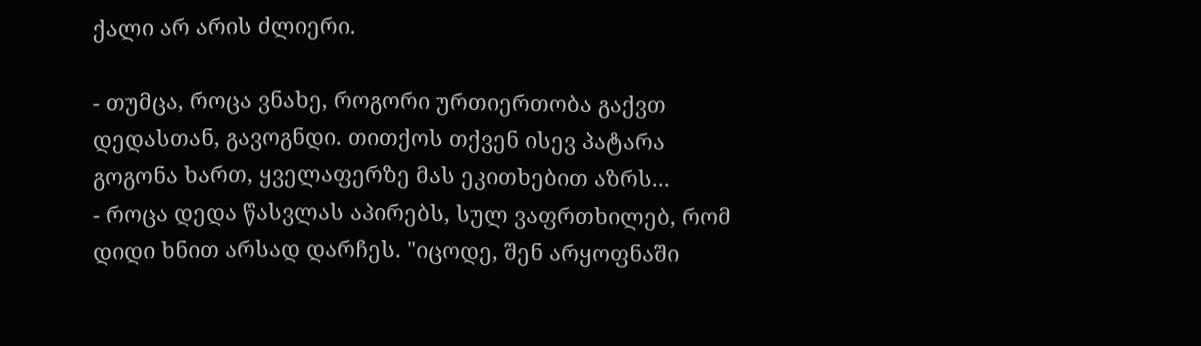ქალი არ არის ძლიერი.

- თუმცა, როცა ვნახე, როგორი ურთიერთობა გაქვთ დედასთან, გავოგნდი. თითქოს თქვენ ისევ პატარა გოგონა ხართ, ყველაფერზე მას ეკითხებით აზრს...
- როცა დედა წასვლას აპირებს, სულ ვაფრთხილებ, რომ დიდი ხნით არსად დარჩეს. "იცოდე, შენ არყოფნაში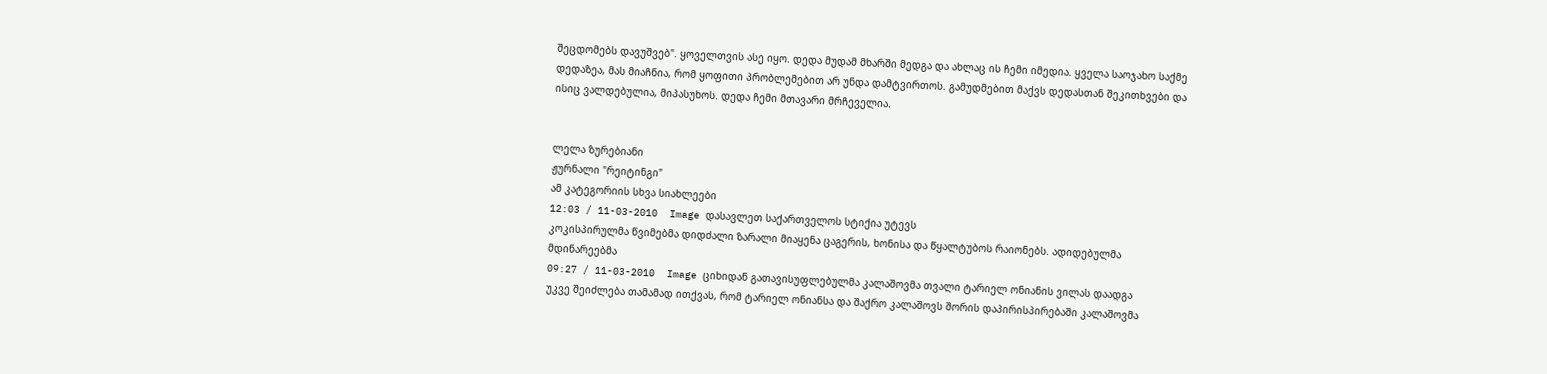შეცდომებს დავუშვებ". ყოველთვის ასე იყო. დედა მუდამ მხარში მედგა და ახლაც ის ჩემი იმედია. ყველა საოჯახო საქმე დედაზეა, მას მიაჩნია, რომ ყოფითი პრობლემებით არ უნდა დამტვირთოს. გამუდმებით მაქვს დედასთან შეკითხვები და ისიც ვალდებულია, მიპასუხოს. დედა ჩემი მთავარი მრჩეველია.


ლელა ზურებიანი
ჟურნალი "რეიტინგი"
ამ კატეგორიის სხვა სიახლეები
12:03 / 11-03-2010  Image დასავლეთ საქართველოს სტიქია უტევს
კოკისპირულმა წვიმებმა დიდძალი ზარალი მიაყენა ცაგერის, ხონისა და წყალტუბოს რაიონებს. ადიდებულმა მდინარეებმა
09:27 / 11-03-2010  Image ციხიდან გათავისუფლებულმა კალაშოვმა თვალი ტარიელ ონიანის ვილას დაადგა
უკვე შეიძლება თამამად ითქვას, რომ ტარიელ ონიანსა და შაქრო კალაშოვს შორის დაპირისპირებაში კალაშოვმა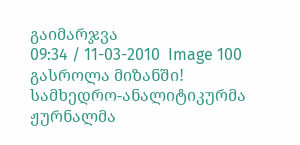გაიმარჯვა
09:34 / 11-03-2010  Image 100 გასროლა მიზანში!
სამხედრო-ანალიტიკურმა ჟურნალმა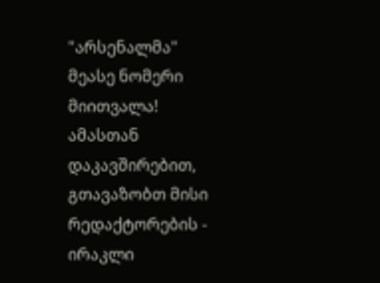"არსენალმა" მეასე ნომერი მიითვალა! ამასთან დაკავშირებით, გთავაზობთ მისი რედაქტორების - ირაკლი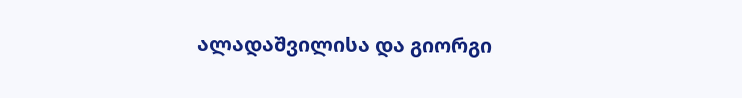ალადაშვილისა და გიორგი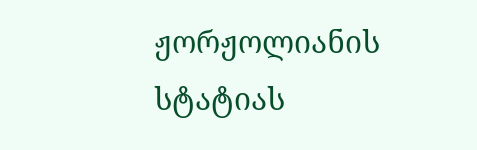ჟორჟოლიანის სტატიას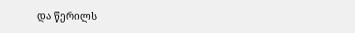და წერილს